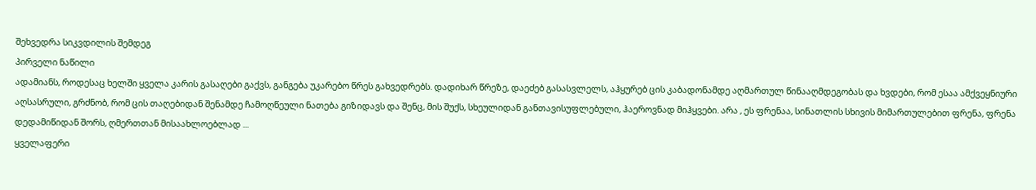შეხვედრა სიკვდილის შემდეგ
პირველი ნაწილი
ადამიანს, როდესაც ხელში ყველა კარის გასაღები გაქვს, განგება უკარებო წრეს გახვედრებს. დადიხარ წრეზე, დაეძებ გასასვლელს, აჰყურებ ცის კაბადონამდე აღმართულ წინააღმდეგობას და ხვდები, რომ ესაა ამქვეყნიური აღსასრული, გრძნობ, რომ ცის თაღებიდან შენამდე ჩამოღწეული ნათება გიზიდავს და შენც, მის შუქს, სხეულიდან განთავისუფლებული, ჰაეროვნად მიჰყვები. არა , ეს ფრენაა, სინათლის სხივის მიმართულებით ფრენა, ფრენა დედამიწიდან შორს, ღმერთთან მისაახლოებლად ...
ყველაფერი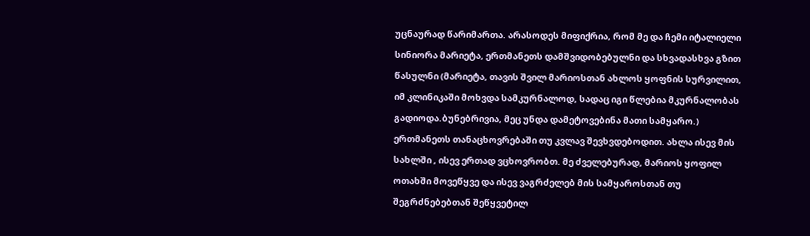უცნაურად წარიმართა. არასოდეს მიფიქრია, რომ მე და ჩემი იტალიელი სინიორა მარიეტა, ერთმანეთს დამშვიდობებულნი და სხვადასხვა გზით წასულნი (მარიეტა, თავის შვილ მარიოსთან ახლოს ყოფნის სურვილით, იმ კლინიკაში მოხვდა სამკურნალოდ, სადაც იგი წლებია მკურნალობას გადიოდა.ბუნებრივია, მეც უნდა დამეტოვებინა მათი სამყარო.) ერთმანეთს თანაცხოვრებაში თუ კვლავ შევხვდებოდით. ახლა ისევ მის სახლში , ისევ ერთად ვცხოვრობთ. მე ძველებურად, მარიოს ყოფილ ოთახში მოვეწყვე და ისევ ვაგრძელებ მის სამყაროსთან თუ შეგრძნებებთან შეწყვეტილ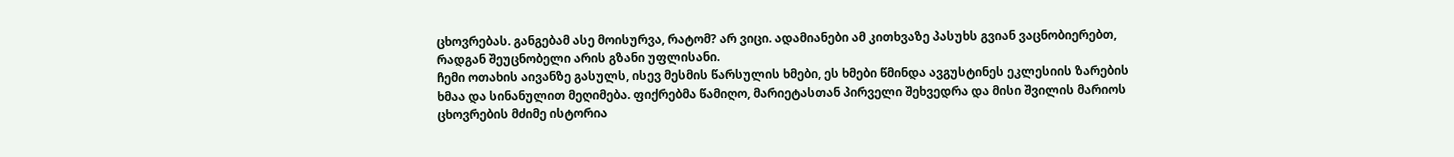ცხოვრებას. განგებამ ასე მოისურვა, რატომ? არ ვიცი. ადამიანები ამ კითხვაზე პასუხს გვიან ვაცნობიერებთ, რადგან შეუცნობელი არის გზანი უფლისანი.
ჩემი ოთახის აივანზე გასულს, ისევ მესმის წარსულის ხმები, ეს ხმები წმინდა ავგუსტინეს ეკლესიის ზარების ხმაა და სინანულით მეღიმება. ფიქრებმა წამიღო, მარიეტასთან პირველი შეხვედრა და მისი შვილის მარიოს ცხოვრების მძიმე ისტორია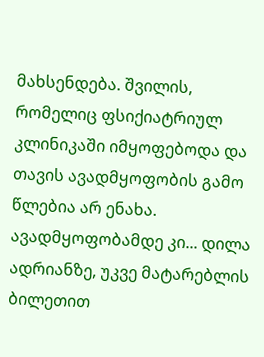მახსენდება. შვილის, რომელიც ფსიქიატრიულ კლინიკაში იმყოფებოდა და თავის ავადმყოფობის გამო წლებია არ ენახა. ავადმყოფობამდე კი... დილა ადრიანზე, უკვე მატარებლის ბილეთით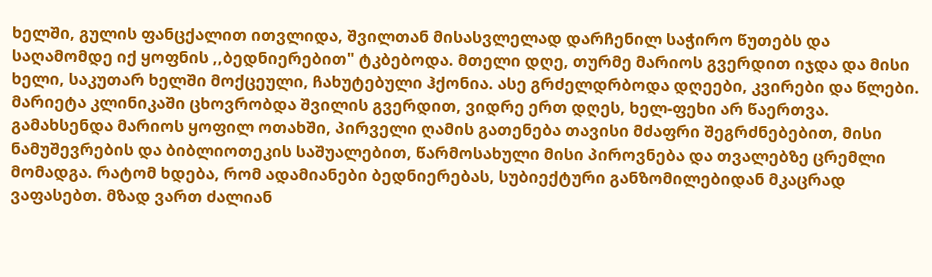ხელში, გულის ფანცქალით ითვლიდა, შვილთან მისასვლელად დარჩენილ საჭირო წუთებს და საღამომდე იქ ყოფნის ,,ბედნიერებით" ტკბებოდა. მთელი დღე, თურმე მარიოს გვერდით იჯდა და მისი ხელი, საკუთარ ხელში მოქცეული, ჩახუტებული ჰქონია. ასე გრძელდრბოდა დღეები, კვირები და წლები. მარიეტა კლინიკაში ცხოვრობდა შვილის გვერდით, ვიდრე ერთ დღეს, ხელ-ფეხი არ წაერთვა.
გამახსენდა მარიოს ყოფილ ოთახში, პირველი ღამის გათენება თავისი მძაფრი შეგრძნებებით, მისი ნამუშევრების და ბიბლიოთეკის საშუალებით, წარმოსახული მისი პიროვნება და თვალებზე ცრემლი მომადგა. რატომ ხდება, რომ ადამიანები ბედნიერებას, სუბიექტური განზომილებიდან მკაცრად ვაფასებთ. მზად ვართ ძალიან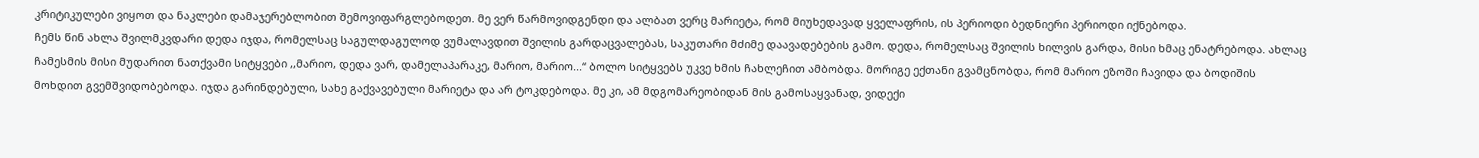კრიტიკულები ვიყოთ და ნაკლები დამაჯერებლობით შემოვიფარგლებოდეთ. მე ვერ წარმოვიდგენდი და ალბათ ვერც მარიეტა, რომ მიუხედავად ყველაფრის, ის პერიოდი ბედნიერი პერიოდი იქნებოდა.
ჩემს წინ ახლა შვილმკვდარი დედა იჯდა, რომელსაც საგულდაგულოდ ვუმალავდით შვილის გარდაცვალებას, საკუთარი მძიმე დაავადებების გამო. დედა, რომელსაც შვილის ხილვის გარდა, მისი ხმაც ენატრებოდა. ახლაც ჩამესმის მისი მუდარით ნათქვამი სიტყვები ,,მარიო, დედა ვარ, დამელაპარაკე, მარიო, მარიო...“ ბოლო სიტყვებს უკვე ხმის ჩახლეჩით ამბობდა. მორიგე ექთანი გვამცნობდა, რომ მარიო ეზოში ჩავიდა და ბოდიშის მოხდით გვემშვიდობებოდა. იჯდა გარინდებული, სახე გაქვავებული მარიეტა და არ ტოკდებოდა. მე კი, ამ მდგომარეობიდან მის გამოსაყვანად, ვიდექი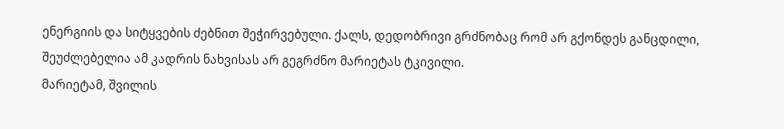ენერგიის და სიტყვების ძებნით შეჭირვებული. ქალს, დედობრივი გრძნობაც რომ არ გქონდეს განცდილი, შეუძლებელია ამ კადრის ნახვისას არ გეგრძნო მარიეტას ტკივილი.
მარიეტამ, შვილის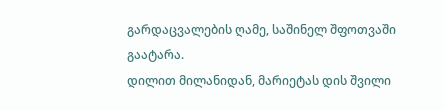გარდაცვალების ღამე, საშინელ შფოთვაში გაატარა.
დილით მილანიდან, მარიეტას დის შვილი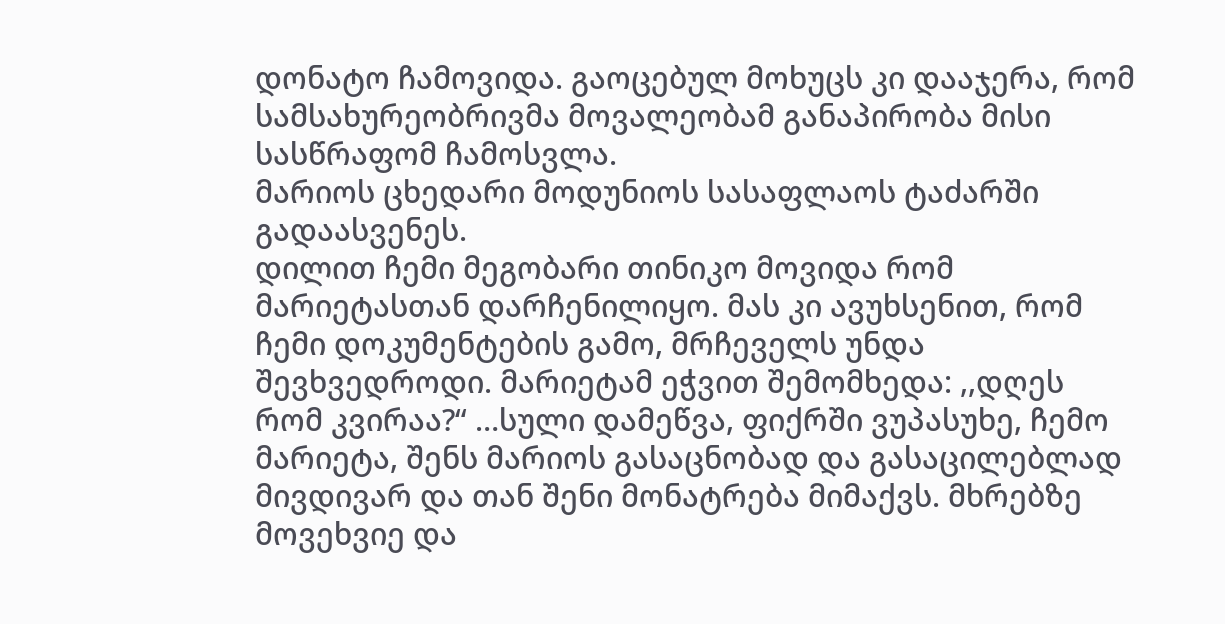დონატო ჩამოვიდა. გაოცებულ მოხუცს კი დააჯერა, რომ სამსახურეობრივმა მოვალეობამ განაპირობა მისი სასწრაფომ ჩამოსვლა.
მარიოს ცხედარი მოდუნიოს სასაფლაოს ტაძარში გადაასვენეს.
დილით ჩემი მეგობარი თინიკო მოვიდა რომ მარიეტასთან დარჩენილიყო. მას კი ავუხსენით, რომ ჩემი დოკუმენტების გამო, მრჩეველს უნდა შევხვედროდი. მარიეტამ ეჭვით შემომხედა: ,,დღეს რომ კვირაა?“ …სული დამეწვა, ფიქრში ვუპასუხე, ჩემო მარიეტა, შენს მარიოს გასაცნობად და გასაცილებლად მივდივარ და თან შენი მონატრება მიმაქვს. მხრებზე მოვეხვიე და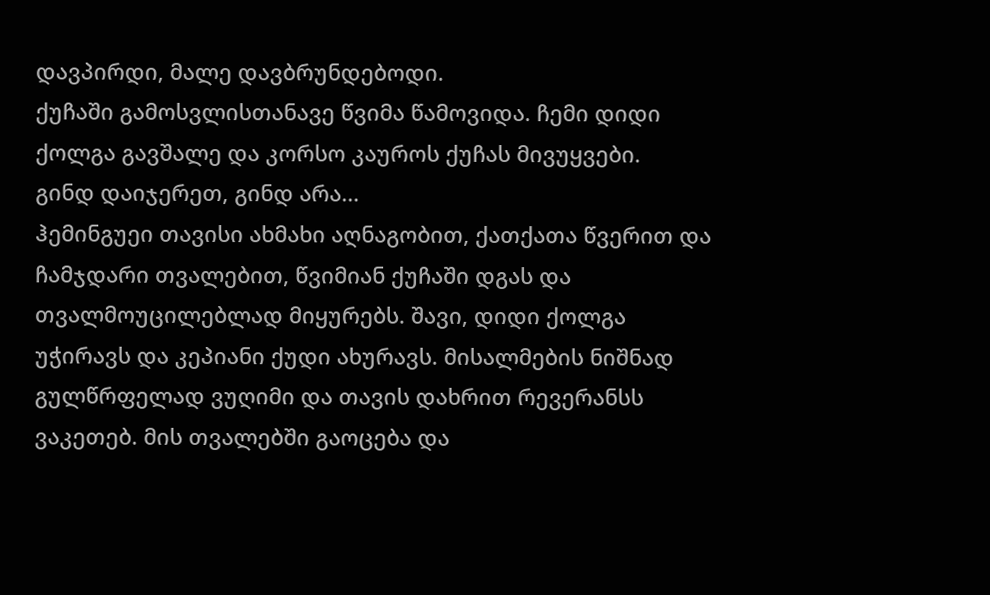დავპირდი, მალე დავბრუნდებოდი.
ქუჩაში გამოსვლისთანავე წვიმა წამოვიდა. ჩემი დიდი ქოლგა გავშალე და კორსო კაუროს ქუჩას მივუყვები.
გინდ დაიჯერეთ, გინდ არა…
ჰემინგუეი თავისი ახმახი აღნაგობით, ქათქათა წვერით და ჩამჯდარი თვალებით, წვიმიან ქუჩაში დგას და თვალმოუცილებლად მიყურებს. შავი, დიდი ქოლგა უჭირავს და კეპიანი ქუდი ახურავს. მისალმების ნიშნად გულწრფელად ვუღიმი და თავის დახრით რევერანსს ვაკეთებ. მის თვალებში გაოცება და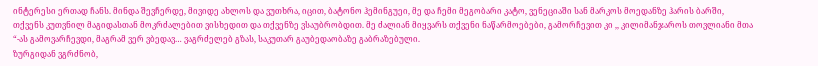ინტერესი ერთად ჩანს. მინდა შევჩერდე, მივიდე ახლოს და ვუთხრა, იცით, ბატონო ჰემინგუეი, მე და ჩემი მეგობარი კატო, ვენეციაში სან მარკოს მოედანზე ჰარის ბარში, თქვენს კუთვნილ მაგიდასთან მოკრძალებით ვისხედით და თქვენზე ვსაუბრობდით. მე ძალიან მიყვარს თქვენი ნაწარმოებები, გამორჩევით კი ,, კილიმანჯაროს თოვლიანი მთა “-ას გამოვარჩევდი, მაგრამ ვერ ვბედავ… ვაგრძელებ გზას, საკუთარ გაუბედაობაზე გაბრაზებული.
ზურგიდან ვგრძნობ,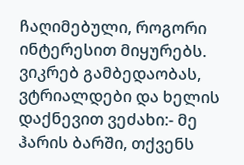ჩაღიმებული, როგორი ინტერესით მიყურებს. ვიკრებ გამბედაობას, ვტრიალდები და ხელის დაქნევით ვეძახი:- მე ჰარის ბარში, თქვენს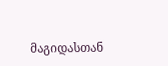მაგიდასთან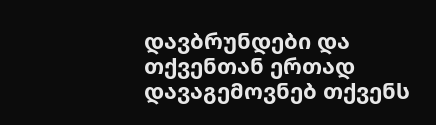დავბრუნდები და თქვენთან ერთად დავაგემოვნებ თქვენს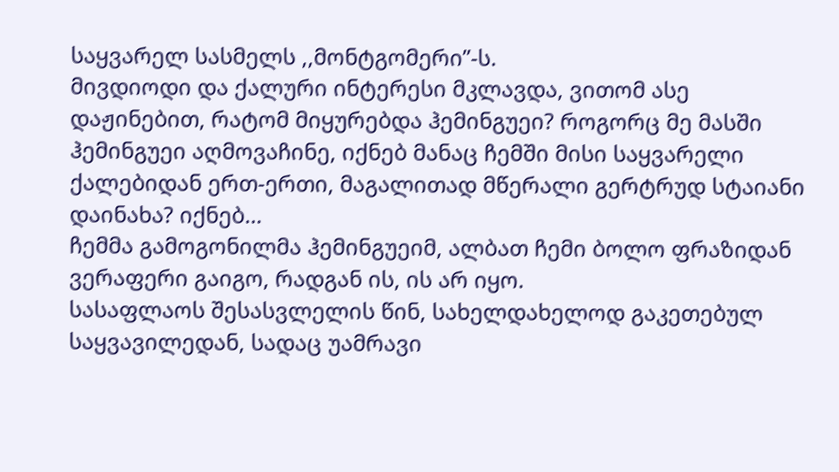საყვარელ სასმელს ,,მონტგომერი”-ს.
მივდიოდი და ქალური ინტერესი მკლავდა, ვითომ ასე დაჟინებით, რატომ მიყურებდა ჰემინგუეი? როგორც მე მასში ჰემინგუეი აღმოვაჩინე, იქნებ მანაც ჩემში მისი საყვარელი ქალებიდან ერთ-ერთი, მაგალითად მწერალი გერტრუდ სტაიანი დაინახა? იქნებ…
ჩემმა გამოგონილმა ჰემინგუეიმ, ალბათ ჩემი ბოლო ფრაზიდან ვერაფერი გაიგო, რადგან ის, ის არ იყო.
სასაფლაოს შესასვლელის წინ, სახელდახელოდ გაკეთებულ საყვავილედან, სადაც უამრავი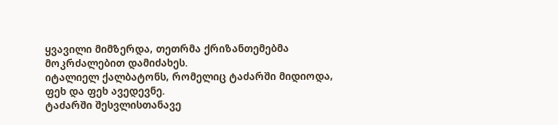ყვავილი მიმზერდა, თეთრმა ქრიზანთემებმა მოკრძალებით დამიძახეს.
იტალიელ ქალბატონს, რომელიც ტაძარში მიდიოდა, ფეხ და ფეხ ავედევნე.
ტაძარში შესვლისთანავე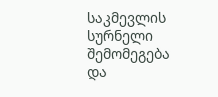საკმევლის სურნელი შემომეგება და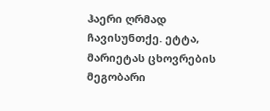ჰაერი ღრმად ჩავისუნთქე. ეტტა, მარიეტას ცხოვრების მეგობარი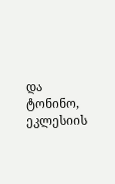და ტონინო, ეკლესიის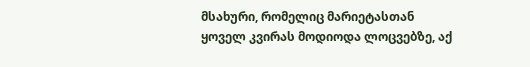მსახური, რომელიც მარიეტასთან ყოველ კვირას მოდიოდა ლოცვებზე, აქ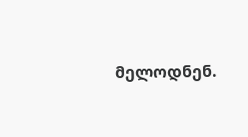მელოდნენ.